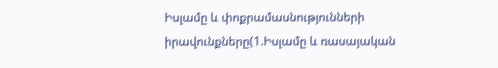Իսլամը և փոքրամասնությունների իրավունքները(1.Իսլամը և ռասայական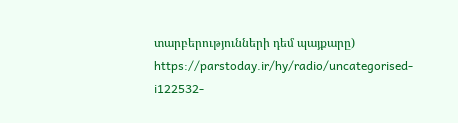տարբերությունների դեմ պայքարը)
https://parstoday.ir/hy/radio/uncategorised-i122532-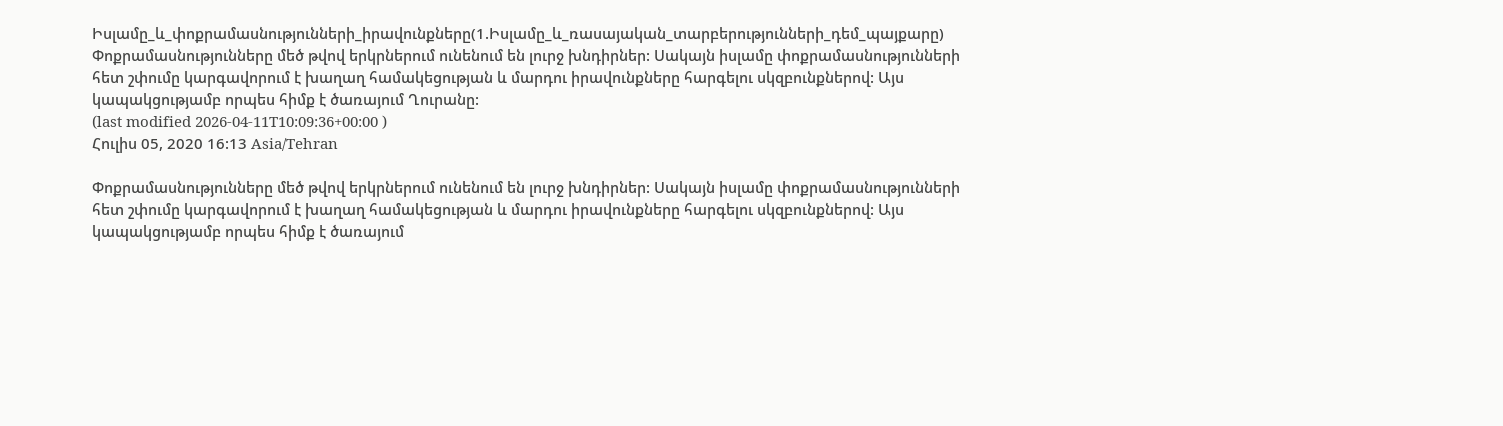Իսլամը_և_փոքրամասնությունների_իրավունքները(1.Իսլամը_և_ռասայական_տարբերությունների_դեմ_պայքարը)
Փոքրամասնությունները մեծ թվով երկրներում ունենում են լուրջ խնդիրներ: Սակայն իսլամը փոքրամասնությունների հետ շփումը կարգավորում է խաղաղ համակեցության և մարդու իրավունքները հարգելու սկզբունքներով: Այս կապակցությամբ որպես հիմք է ծառայում Ղուրանը:
(last modified 2026-04-11T10:09:36+00:00 )
Հուլիս 05, 2020 16:13 Asia/Tehran

Փոքրամասնությունները մեծ թվով երկրներում ունենում են լուրջ խնդիրներ: Սակայն իսլամը փոքրամասնությունների հետ շփումը կարգավորում է խաղաղ համակեցության և մարդու իրավունքները հարգելու սկզբունքներով: Այս կապակցությամբ որպես հիմք է ծառայում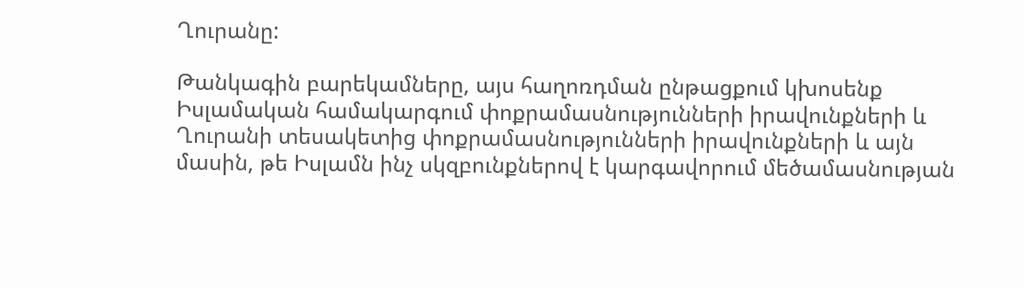Ղուրանը:

Թանկագին բարեկամները, այս հաղոռդման ընթացքում կխոսենք  Իսլամական համակարգում փոքրամասնությունների իրավունքների և Ղուրանի տեսակետից փոքրամասնությունների իրավունքների և այն մասին, թե Իսլամն ինչ սկզբունքներով է կարգավորում մեծամասնության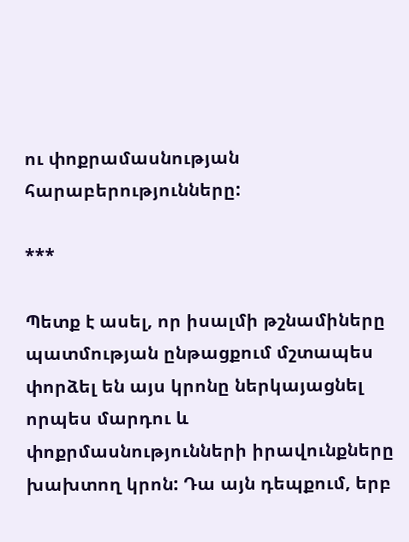ու փոքրամասնության հարաբերությունները:

***

Պետք է ասել, որ իսալմի թշնամիները պատմության ընթացքում մշտապես փորձել են այս կրոնը ներկայացնել որպես մարդու և փոքրմասնությունների իրավունքները խախտող կրոն: Դա այն դեպքում, երբ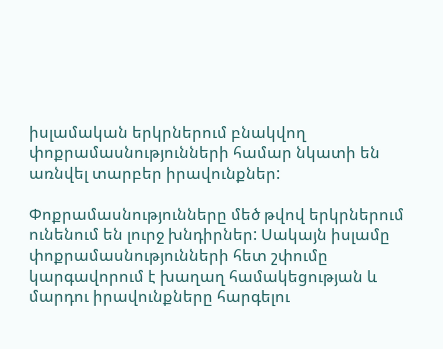իսլամական երկրներում բնակվող փոքրամասնությունների համար նկատի են առնվել տարբեր իրավունքներ:

Փոքրամասնությունները մեծ թվով երկրներում ունենում են լուրջ խնդիրներ: Սակայն իսլամը փոքրամասնությունների հետ շփումը կարգավորում է խաղաղ համակեցության և մարդու իրավունքները հարգելու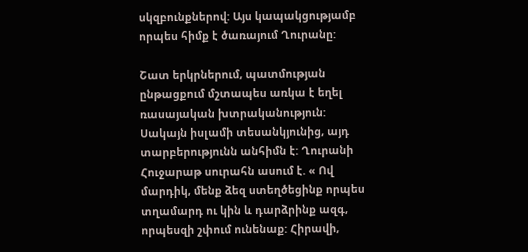սկզբունքներով: Այս կապակցությամբ որպես հիմք է ծառայում Ղուրանը:

Շատ երկրներում, պատմության ընթացքում մշտապես առկա է եղել ռասայական խտրականություն: Սակայն իսլամի տեսանկյունից, այդ տարբերությունն անհիմն է: Ղուրանի Հուջարաթ սուրահն ասում է. « Ով մարդիկ, մենք ձեզ ստեղծեցինք որպես տղամարդ ու կին և դարձրինք ազգ, որպեսզի շփում ունենաք: Հիրավի,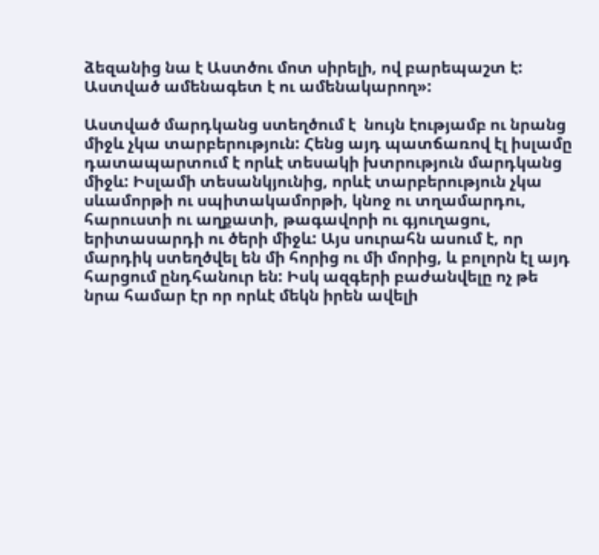ձեզանից նա է Աստծու մոտ սիրելի, ով բարեպաշտ է: Աստված ամենագետ է ու ամենակարող»:

Աստված մարդկանց ստեղծում է  նույն էությամբ ու նրանց միջև չկա տարբերություն: Հենց այդ պատճառով էլ իսլամը դատապարտում է որևէ տեսակի խտրություն մարդկանց միջև: Իսլամի տեսանկյունից, որևէ տարբերություն չկա սևամորթի ու սպիտակամորթի, կնոջ ու տղամարդու, հարուստի ու աղքատի, թագավորի ու գյուղացու, երիտասարդի ու ծերի միջև: Այս սուրահն ասում է, որ մարդիկ ստեղծվել են մի հորից ու մի մորից, և բոլորն էլ այդ հարցում ընդհանուր են: Իսկ ազգերի բաժանվելը ոչ թե նրա համար էր որ որևէ մեկն իրեն ավելի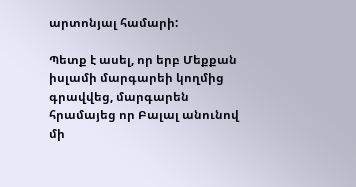արտոնյալ համարի:

Պետք է ասել, որ երբ Մեքքան իսլամի մարգարեի կողմից գրավվեց, մարգարեն հրամայեց որ Բալալ անունով մի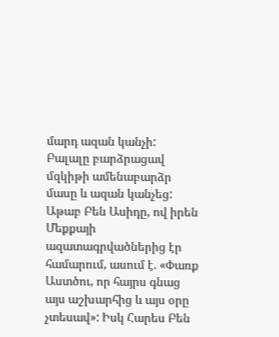մարդ ազան կանչի: Բալալը բարձրացավ մզկիթի ամենաբարձր մասը և ազան կանչեց: Աթաբ Բեն Ասիդը, ով իրեն  Մեքքայի ազատագրվածներից էր համարում, ասում է. «Փառք Աստծու, որ հայրս գնաց այս աշխարհից և այս օրը չտեսավ»: Իսկ Հարես Բեն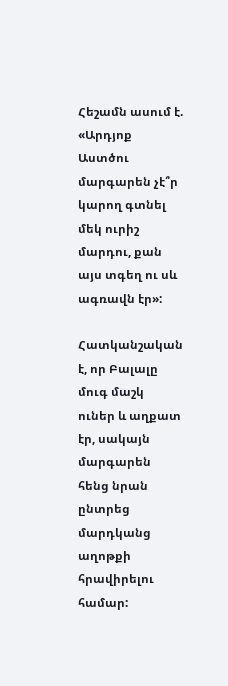Հեշամն ասում է. «Արդյոք Աստծու մարգարեն չէ՞ր կարող գտնել մեկ ուրիշ մարդու, քան այս տգեղ ու սև ագռավն էր»:

Հատկանշական է, որ Բալալը մուգ մաշկ ուներ և աղքատ էր, սակայն մարգարեն հենց նրան ընտրեց մարդկանց աղոթքի հրավիրելու համար: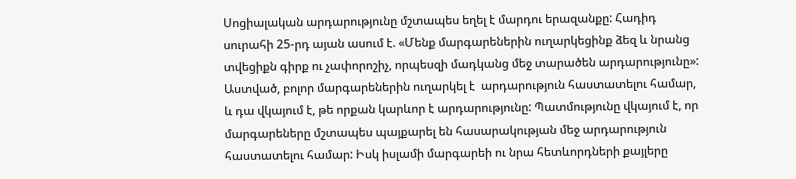Սոցիալական արդարությունը մշտապես եղել է մարդու երազանքը: Հադիդ սուրահի 25-րդ այան ասում է. «Մենք մարգարեներին ուղարկեցինք ձեզ և նրանց տվեցիքն գիրք ու չափորոշիչ, որպեսզի մադկանց մեջ տարածեն արդարությունը»: Աստված, բոլոր մարգարեներին ուղարկել է  արդարություն հաստատելու համար, և դա վկայում է, թե որքան կարևոր է արդարությունը: Պատմությունը վկայում է, որ մարգարեները մշտապես պայքարել են հասարակության մեջ արդարություն հաստատելու համար: Իսկ իսլամի մարգարեի ու նրա հետևորդների քայլերը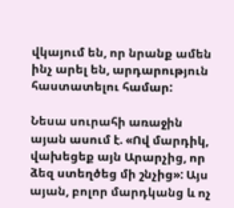վկայում են, որ նրանք ամեն ինչ արել են, արդարություն հաստատելու համար:

Նեսա սուրահի առաջին այան ասում է. «Ով մարդիկ, վախեցեք այն Արարչից, որ ձեզ ստեղծեց մի շնչից»: Այս այան, բոլոր մարդկանց և ոչ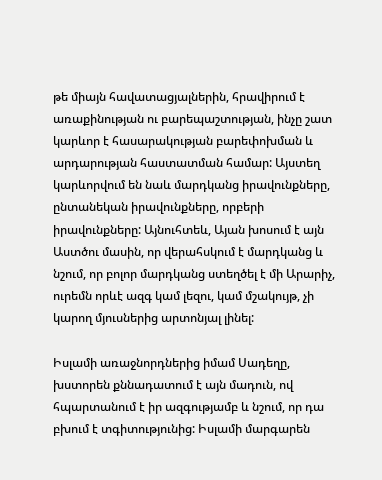թե միայն հավատացյալներին, հրավիրում է առաքինության ու բարեպաշտության, ինչը շատ կարևոր է հասարակության բարեփոխման և արդարության հաստատման համար: Այստեղ կարևորվում են նաև մարդկանց իրավունքները, ընտանեկան իրավունքները, որբերի իրավունքները: Այնուհտեև, Այան խոսում է այն Աստծու մասին, որ վերահսկում է մարդկանց և նշում, որ բոլոր մարդկանց ստեղծել է մի Արարիչ, ուրեմն որևէ ազգ կամ լեզու, կամ մշակույթ, չի կարող մյուսներից արտոնյալ լինել:

Իսլամի առաջնորդներից իմամ Սադեղը, խստորեն քննադատում է այն մադուն, ով հպարտանում է իր ազգությամբ և նշում, որ դա բխում է տգիտությունից: Իսլամի մարգարեն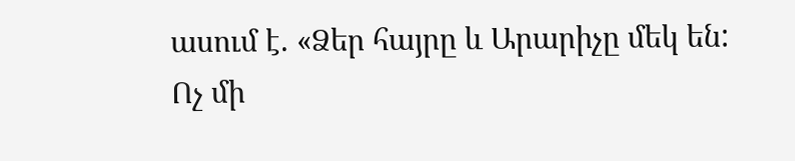ասում է. «Ձեր հայրը և Արարիչը մեկ են: Ոչ մի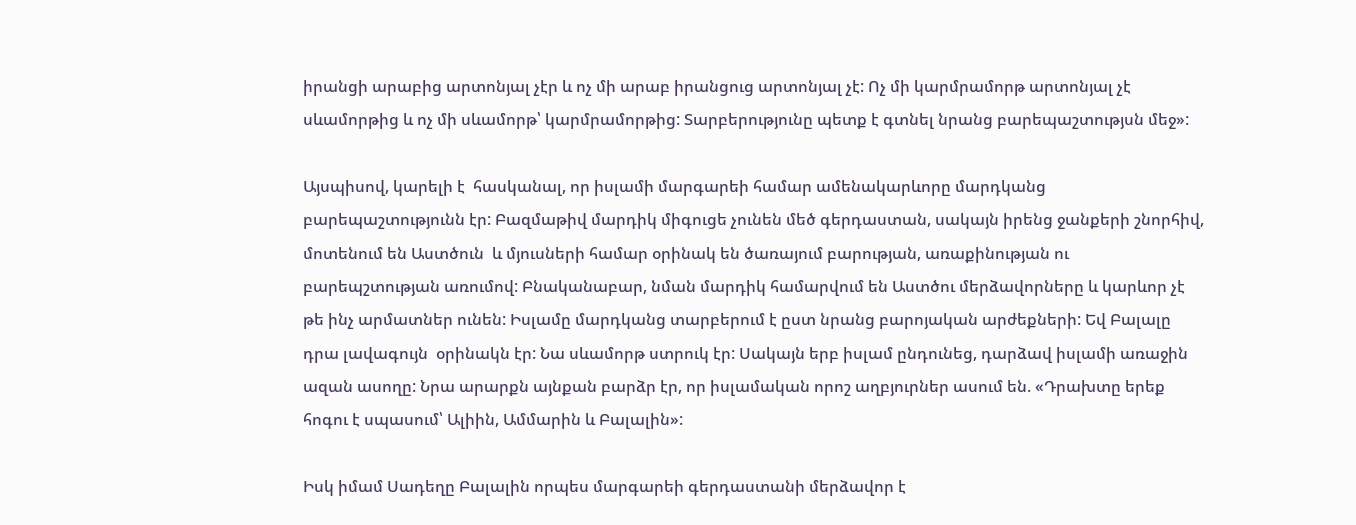իրանցի արաբից արտոնյալ չէր և ոչ մի արաբ իրանցուց արտոնյալ չէ: Ոչ մի կարմրամորթ արտոնյալ չէ սևամորթից և ոչ մի սևամորթ՝ կարմրամորթից: Տարբերությունը պետք է գտնել նրանց բարեպաշտությսն մեջ»:

Այսպիսով, կարելի է  հասկանալ, որ իսլամի մարգարեի համար ամենակարևորը մարդկանց բարեպաշտությունն էր: Բազմաթիվ մարդիկ միգուցե չունեն մեծ գերդաստան, սակայն իրենց ջանքերի շնորհիվ, մոտենում են Աստծուն  և մյուսների համար օրինակ են ծառայում բարության, առաքինության ու բարեպշտության առումով: Բնականաբար, նման մարդիկ համարվում են Աստծու մերձավորները և կարևոր չէ թե ինչ արմատներ ունեն: Իսլամը մարդկանց տարբերում է ըստ նրանց բարոյական արժեքների: Եվ Բալալը դրա լավագույն  օրինակն էր: Նա սևամորթ ստրուկ էր: Սակայն երբ իսլամ ընդունեց, դարձավ իսլամի առաջին ազան ասողը: Նրա արարքն այնքան բարձր էր, որ իսլամական որոշ աղբյուրներ ասում են. «Դրախտը երեք հոգու է սպասում՝ Ալիին, Ամմարին և Բալալին»:

Իսկ իմամ Սադեղը Բալալին որպես մարգարեի գերդաստանի մերձավոր է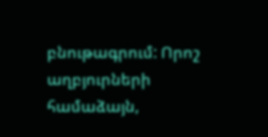բնութագրում: Որոշ աղբյուրների համաձայն,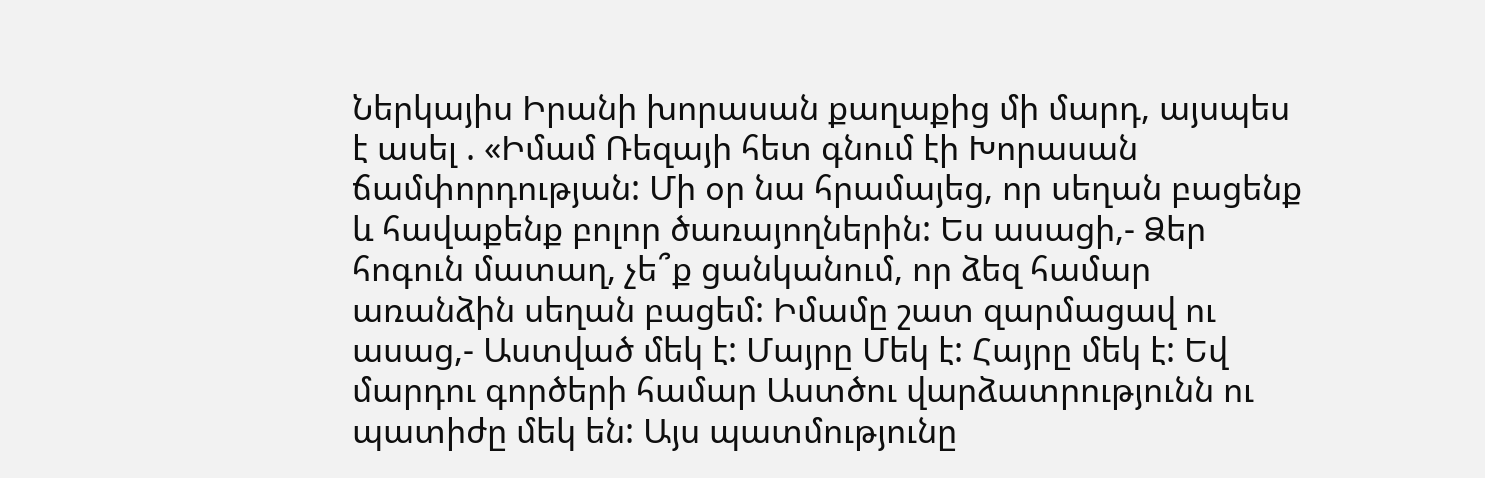Ներկայիս Իրանի խորասան քաղաքից մի մարդ, այսպես է ասել . «Իմամ Ռեզայի հետ գնում էի Խորասան ճամփորդության: Մի օր նա հրամայեց, որ սեղան բացենք և հավաքենք բոլոր ծառայողներին: Ես ասացի,- Ձեր հոգուն մատաղ, չե՞ք ցանկանում, որ ձեզ համար առանձին սեղան բացեմ: Իմամը շատ զարմացավ ու ասաց,- Աստված մեկ է: Մայրը Մեկ է: Հայրը մեկ է: Եվ մարդու գործերի համար Աստծու վարձատրությունն ու պատիժը մեկ են: Այս պատմությունը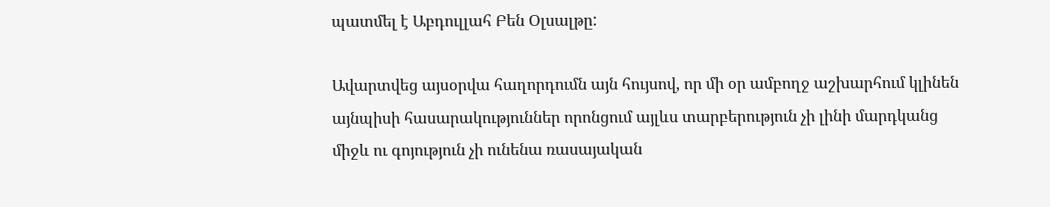պատմել է Աբդուլլահ Բեն Օլսալթը:

Ավարտվեց այսօրվա հաղորդումն այն հույսով, որ մի օր ամբողջ աշխարհում կլինեն այնպիսի հասարակություններ որոնցում այլևս տարբերություն չի լինի մարդկանց միջև ու գոյություն չի ունենա ռասայական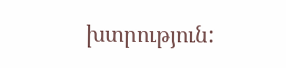խտրություն: